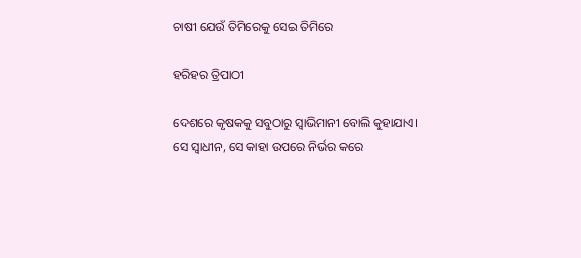ଚାଷୀ ଯେଉଁ ତିମିରେକୁ ସେଇ ତିମିରେ

ହରିହର ତ୍ରିପାଠୀ

ଦେଶରେ କୃଷକକୁ ସବୁଠାରୁ ସ୍ବାଭିମାନୀ ବୋଲି କୁହାଯାଏ। ସେ ସ୍ବାଧୀନ, ସେ କାହା ଉପରେ ନିର୍ଭର କରେ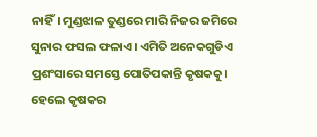ନାହିଁ। ମୁଣ୍ଡଝାଳ ତୁଣ୍ଡରେ ମାରି ନିଜର ଜମିରେ ସୁନାର ଫସଲ ଫଳାଏ। ଏମିତି ଅନେକଗୁଡିଏ ପ୍ରଶଂସାରେ ସମସ୍ତେ ପୋତିପକାନ୍ତି କୃଷକକୁ। ହେଲେ କୃଷକର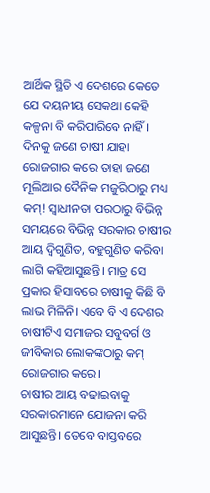ଆର୍ଥିକ ସ୍ଥିତି ଏ ଦେଶରେ କେତେ ଯେ ଦୟନୀୟ ସେକଥା କେହି କଳ୍ପନା ବି କରିପାରିବେ ନାହିଁ। ଦିନକୁ ଜଣେ ଚାଷୀ ଯାହା ରୋଜଗାର କରେ ତାହା ଜଣେ ମୂଲିଆର ଦୈନିକ ମଜୁରିଠାରୁ ମଧ୍ୟ କମ୍‌! ସ୍ବାଧୀନତା ପରଠାରୁ ବିଭିନ୍ନ ସମୟରେ ବିଭିନ୍ନ ସରକାର ଚାଷୀର ଆୟ ଦ୍ୱିଗୁଣିତ, ବହୁଗୁଣିତ କରିବା ଲାଗି କହିଆସୁଛନ୍ତି। ମାତ୍ର ସେ ପ୍ରକାର ହିସାବରେ ଚାଷୀକୁ କିଛି ବି ଲାଭ ମିଳିନି। ଏବେ ବି ଏ ଦେଶର ଚାଷୀଟିଏ ସମାଜର ସବୁବର୍ଗ ଓ ଜୀବିକାର ଲୋକଙ୍କଠାରୁ କମ୍‌ ରୋଜଗାର କରେ।
ଚାଷୀର ଆୟ ବଢାଇବାକୁ ସରକାରମାନେ ଯୋଜନା କରି ଆସୁଛନ୍ତି। ତେବେ ବାସ୍ତବରେ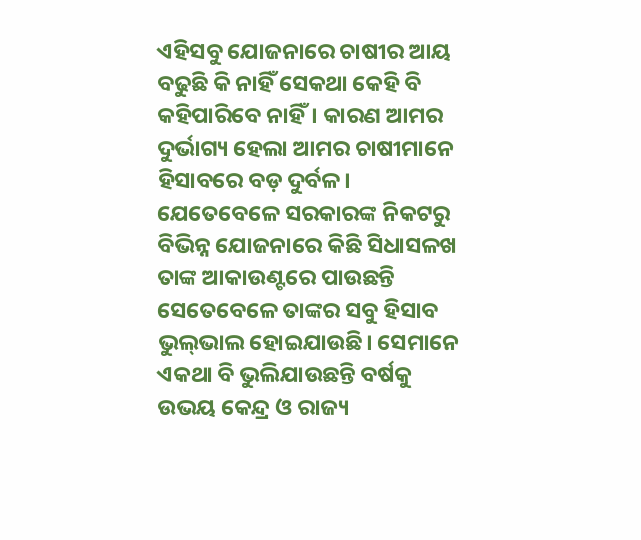ଏହିସବୁ ଯୋଜନାରେ ଚାଷୀର ଆୟ ବଢୁଛି କି ନାହିଁ ସେକଥା କେହି ବି କହିପାରିବେ ନାହିଁ। କାରଣ ଆମର ଦୁର୍ଭାଗ୍ୟ ହେଲା ଆମର ଚାଷୀମାନେ ହିସାବରେ ବଡ଼ ଦୁର୍ବଳ। ଯେତେବେଳେ ସରକାରଙ୍କ ନିକଟରୁ ବିଭିନ୍ନ ଯୋଜନାରେ କିଛି ସିଧାସଳଖ ତାଙ୍କ ଆକାଉଣ୍ଟରେ ପାଉଛନ୍ତି ସେତେବେଳେ ତାଙ୍କର ସବୁ ହିସାବ ଭୁଲ୍‌ଭାଲ ହୋଇଯାଉଛି। ସେମାନେ ଏକଥା ବି ଭୁଲିଯାଉଛନ୍ତି ବର୍ଷକୁ ଉଭୟ କେନ୍ଦ୍ର ଓ ରାଜ୍ୟ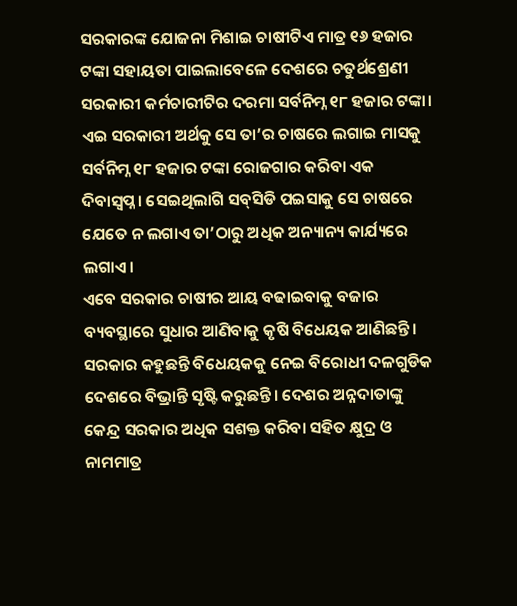ସରକାରଙ୍କ ଯୋଜନା ମିଶାଇ ଚାଷୀଟିଏ ମାତ୍ର ୧୬ ହଜାର ଟଙ୍କା ସହାୟତା ପାଇଲାବେଳେ ଦେଶରେ ଚତୁର୍ଥଶ୍ରେଣୀ ସରକାରୀ କର୍ମଚାରୀଟିର ଦରମା ସର୍ବନିମ୍ନ ୧୮ ହଜାର ଟଙ୍କା। ଏଇ ସରକାରୀ ଅର୍ଥକୁ ସେ ତା’ର ଚାଷରେ ଲଗାଇ ମାସକୁ ସର୍ବନିମ୍ନ ୧୮ ହଜାର ଟଙ୍କା ରୋଜଗାର କରିବା ଏକ ଦିବାସ୍ବପ୍ନ। ସେଇଥିଲାଗି ସବ୍‌ସିଡି ପଇସାକୁ ସେ ଚାଷରେ ଯେତେ ନ ଲଗାଏ ତା’ଠାରୁ ଅଧିକ ଅନ୍ୟାନ୍ୟ କାର୍ଯ୍ୟରେ ଲଗାଏ।
ଏବେ ସରକାର ଚାଷୀର ଆୟ ବଢାଇବାକୁ ବଜାର ବ୍ୟବସ୍ଥାରେ ସୁଧାର ଆଣିବାକୁ କୃଷି ବିଧେୟକ ଆଣିଛନ୍ତି। ସରକାର କହୁଛନ୍ତି ବିଧେୟକକୁ ନେଇ ବିରୋଧୀ ଦଳଗୁଡିକ ଦେଶରେ ବିଭ୍ରାନ୍ତି ସୃଷ୍ଟି କରୁଛନ୍ତି। ଦେଶର ଅନ୍ନଦାତାଙ୍କୁ କେନ୍ଦ୍ର ସରକାର ଅଧିକ ସଶକ୍ତ କରିବା ସହିତ କ୍ଷୁଦ୍ର ଓ ନାମମାତ୍ର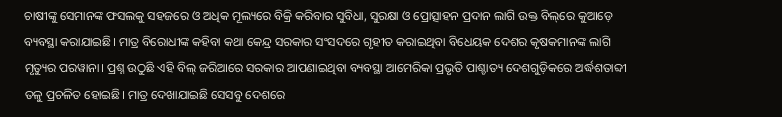ଚାଷୀଙ୍କୁ ସେମାନଙ୍କ ଫସଲକୁ ସହଜରେ ଓ ଅଧିକ ମୂଲ୍ୟରେ ବିକ୍ରି କରିବାର ସୁବିଧା, ସୁରକ୍ଷା ଓ ପ୍ରୋତ୍ସାହନ ପ୍ରଦାନ ଲାଗି ଉକ୍ତ ବିଲ୍‌ରେ କୁଆଡ଼େ ବ୍ୟବସ୍ଥା କରାଯାଇଛି। ମାତ୍ର ବିରୋଧୀଙ୍କ କହିବା କଥା କେନ୍ଦ୍ର ସରକାର ସଂସଦରେ ଗୃହୀତ କରାଇଥିବା ବିଧେୟକ ଦେଶର କୃଷକମାନଙ୍କ ଲାଗି ମୃତ୍ୟୁର ପରୱାନା। ପ୍ରଶ୍ନ ଉଠୁଛି ଏହି ବିଲ୍‌ ଜରିଆରେ ସରକାର ଆପଣାଇଥିବା ବ୍ୟବସ୍ଥା ଆମେରିକା ପ୍ରଭୃତି ପାଶ୍ଚାତ୍ୟ ଦେଶଗୁଡ଼ିକରେ ଅର୍ଦ୍ଧଶତାବ୍ଦୀ ତଳୁ ପ୍ରଚଳିତ ହୋଇଛି। ମାତ୍ର ଦେଖାଯାଇଛି ସେସବୁ ଦେଶରେ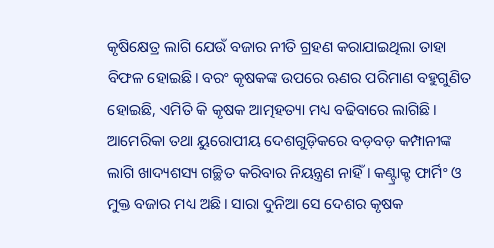କୃଷିକ୍ଷେତ୍ର ଲାଗି ଯେଉଁ ବଜାର ନୀତି ଗ୍ରହଣ କରାଯାଇଥିଲା ତାହା ବିଫଳ ହୋଇଛି। ବରଂ କୃଷକଙ୍କ ଉପରେ ଋଣର ପରିମାଣ ବହୁଗୁଣିତ ହୋଇଛି, ଏମିତି କି କୃଷକ ଆତ୍ମହତ୍ୟା ମଧ୍ୟ ବଢିବାରେ ଲାଗିଛି। ଆମେରିକା ତଥା ୟୁରୋପୀୟ ଦେଶଗୁଡ଼ିକରେ ବଡ଼ବଡ଼ କମ୍ପାନୀଙ୍କ ଲାଗି ଖାଦ୍ୟଶସ୍ୟ ଗଚ୍ଛିତ କରିବାର ନିୟନ୍ତ୍ରଣ ନାହିଁ। କଣ୍ଟ୍ରାକ୍ଟ ଫାର୍ମିଂ ଓ ମୁକ୍ତ ବଜାର ମଧ୍ୟ ଅଛି। ସାରା ଦୁନିଆ ସେ ଦେଶର କୃଷକ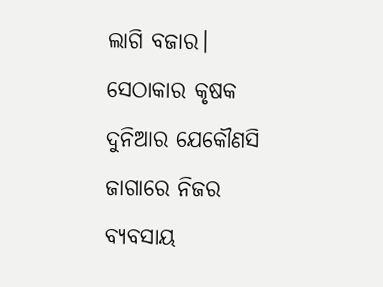ଲାଗି ବଜାର। ସେଠାକାର କୃଷକ ଦୁନିଆର ଯେକୌଣସି ଜାଗାରେ ନିଜର ବ୍ୟବସାୟ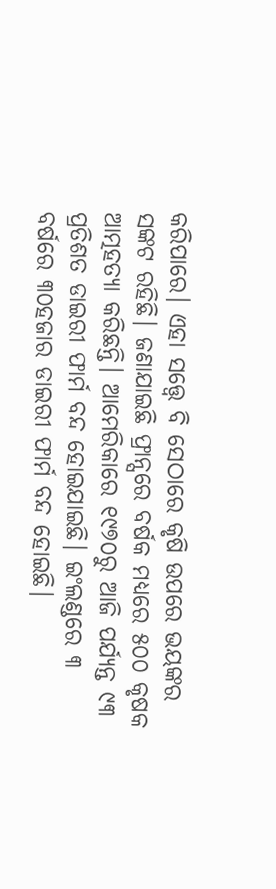କରିପାରେ। ଏହା ସତ୍ତ୍ୱେ ବି ସେଠାରେ କୃଷି ଉପରେ ଭୟଙ୍କର ସଙ୍କଟ ରହିଛି। ଜଣାଯାଇଛି ଫ୍ରାନ୍ସରେ ବର୍ଷକ ମଧ୍ୟରେ ୫୦୦ କୃଷକ ଆତ୍ମହତ୍ୟା କରିଛନ୍ତି। ଆମେରିକାରେ ୧୯୭୦ରୁ ଆଜି ପର୍ଯ୍ୟନ୍ତ ୯୩ ପ୍ରତିଶତ ଡାଇରୀ ଫାର୍ମ ବନ୍ଦ ହୋଇଯାଇଛି। ଇଂଲଣ୍ଡରେ ୩ ବର୍ଷରେ ୩୦ହଜାର ଡାଇରୀ ଫାର୍ମ ବନ୍ଦ ହୋଇଛି।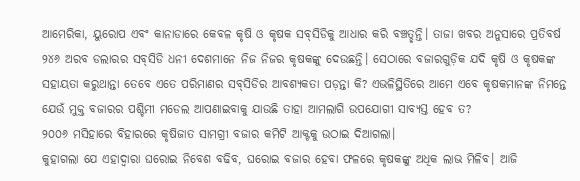ଆମେରିକା, ୟୁରୋପ ଏବଂ କାନାଡାରେ କେବଳ କୃଷି ଓ କୃଷକ ସବ୍‌ସିଡିକୁ ଆଧାର କରି ବଞ୍ଚତ୍ଛନ୍ତି। ତାଜା ଖବର ଅନୁସାରେ ପ୍ରତିବର୍ଷ ୨୪୬ ଅରବ ଡଲାରର ସବ୍‌ସିଡି ଧନୀ ଦେଶମାନେ ନିଜ ନିଜର କୃଷକଙ୍କୁ ଦେଉଛନ୍ତି। ସେଠାରେ ବଜାରଗୁଡ଼ିକ ଯଦି କୃଷି ଓ କୃଷକଙ୍କ ସହାୟତା କରୁଥାନ୍ତା ତେବେ ଏତେ ପରିମାଣର ସବ୍‌ସିଡିର ଆବଶ୍ୟକତା ପଡ଼ନ୍ତା କି? ଏଭଳିସ୍ଥିତିରେ ଆମେ ଏବେ କୃଷକମାନଙ୍କ ନିମନ୍ତେ ଯେଉଁ ମୁକ୍ତ ବଜାରର ପଶ୍ଚିମୀ ମଡେଲ ଆପଣାଇବାକୁ ଯାଉଛି ତାହା ଆମଲାଗି ଉପଯୋଗୀ ସାବ୍ୟସ୍ତ ହେବ ତ?
୨୦୦୬ ମସିହାରେ ବିହାରରେ କୃଷିଜାତ ସାମଗ୍ରୀ ବଜାର କମିଟି ଆକ୍ଟକୁ ଉଠାଇ ଦିଆଗଲା।
କୁହାଗଲା ଯେ ଏହାଦ୍ୱାରା ଘରୋଇ ନିବେଶ ବଢିବ, ଘରୋଇ ବଜାର ହେବା ଫଳରେ କୃଷକଙ୍କୁ ଅଧିକ ଲାଭ ମିଳିବ। ଆଜି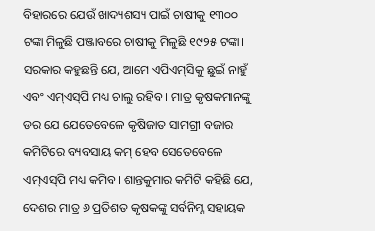ବିହାରରେ ଯେଉଁ ଖାଦ୍ୟଶସ୍ୟ ପାଇଁ ଚାଷୀକୁ ୧୩୦୦ ଟଙ୍କା ମିଳୁଛି ପଞ୍ଜାବରେ ଚାଷୀକୁ ମିଳୁଛି ୧୯୨୫ ଟଙ୍କା।
ସରକାର କହୁଛନ୍ତି ଯେ, ଆମେ ଏପିଏମ୍‌ସିକୁ ଛୁଇଁ ନାହୁଁ ଏବଂ ଏମ୍‌ଏସ୍‌ପି ମଧ୍ୟ ଚାଲୁ ରହିବ । ମାତ୍ର କୃଷକମାନଙ୍କୁ ଡର ଯେ ଯେତେବେଳେ କୃଷିଜାତ ସାମଗ୍ରୀ ବଜାର କମିଟିରେ ବ୍ୟବସାୟ କମ୍‌ ହେବ ସେତେବେଳେ ଏମ୍‌ଏସ୍‌ପି ମଧ୍ୟ କମିବ। ଶାନ୍ତକୁମାର କମିଟି କହିଛି ଯେ, ଦେଶର ମାତ୍ର ୬ ପ୍ରତିଶତ କୃଷକଙ୍କୁ ସର୍ବନିମ୍ନ ସହାୟକ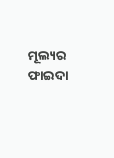ମୂଲ୍ୟର ଫାଇଦା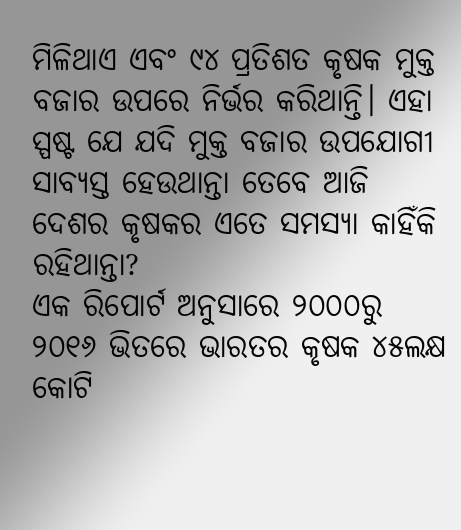ମିଳିଥାଏ ଏବଂ ୯୪ ପ୍ରତିଶତ କୃଷକ ମୁକ୍ତ ବଜାର ଉପରେ ନିର୍ଭର କରିଥାନ୍ତି। ଏହା ସ୍ପଷ୍ଟ ଯେ ଯଦି ମୁକ୍ତ ବଜାର ଉପଯୋଗୀ ସାବ୍ୟସ୍ତ ହେଉଥାନ୍ତା ତେବେ ଆଜି ଦେଶର କୃଷକର ଏତେ ସମସ୍ୟା କାହିଁକି ରହିଥାନ୍ତା?
ଏକ ରିପୋର୍ଟ ଅନୁସାରେ ୨୦୦୦ରୁ ୨୦୧୬ ଭିତରେ ଭାରତର କୃଷକ ୪୫ଲକ୍ଷ କୋଟି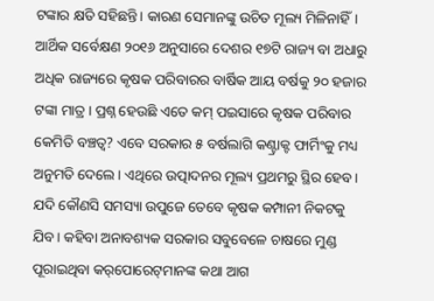ଟଙ୍କାର କ୍ଷତି ସହିଛନ୍ତି। କାରଣ ସେମାନଙ୍କୁ ଉଚିତ ମୂଲ୍ୟ ମିଳିନାହିଁ। ଆର୍ଥିକ ସର୍ବେକ୍ଷଣ ୨୦୧୬ ଅନୁସାରେ ଦେଶର ୧୭ଟି ରାଜ୍ୟ ବା ଅଧାରୁ ଅଧିକ ରାଜ୍ୟରେ କୃଷକ ପରିବାରର ବାର୍ଷିକ ଆୟ ବର୍ଷକୁ ୨୦ ହଜାର ଟଙ୍କା ମାତ୍ର । ପ୍ରଶ୍ନ ହେଉଛି ଏତେ କମ୍‌ ପଇସାରେ କୃଷକ ପରିବାର କେମିତି ବଞ୍ଚତ୍ବ? ଏବେ ସରକାର ୫ ବର୍ଷଲାଗି କଣ୍ଟ୍ରାକ୍ଟ ଫାର୍ମିଂକୁ ମଧ୍ୟ ଅନୁମତି ଦେଲେ। ଏଥିରେ ଉତ୍ପାଦନର ମୂଲ୍ୟ ପ୍ରଥମରୁ ସ୍ଥିର ହେବ। ଯଦି କୌଣସି ସମସ୍ୟା ଉପୁଜେ ତେବେ କୃଷକ କମ୍ପାନୀ ନିକଟକୁ ଯିବ। କହିବା ଅନାବଶ୍ୟକ ସରକାର ସବୁବେଳେ ଚାଷରେ ମୁଣ୍ଡ ପୂରାଇଥିବା କର୍‌ପୋରେଟ୍‌ମାନଙ୍କ କଥା ଆଗ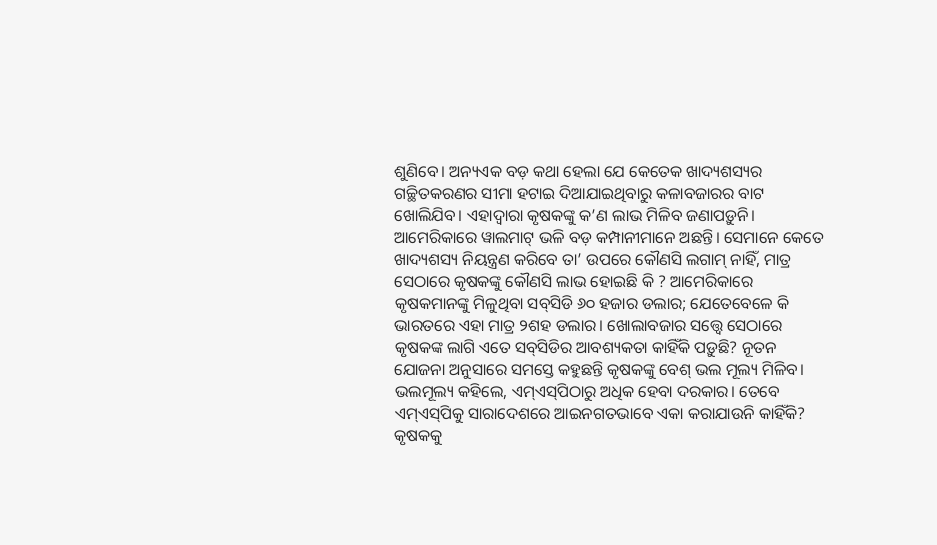ଶୁଣିବେ। ଅନ୍ୟଏକ ବଡ଼ କଥା ହେଲା ଯେ କେତେକ ଖାଦ୍ୟଶସ୍ୟର ଗଚ୍ଛିତକରଣର ସୀମା ହଟାଇ ଦିଆଯାଇଥିବାରୁ କଳାବଜାରର ବାଟ ଖୋଲିଯିବ। ଏହାଦ୍ୱାରା କୃଷକଙ୍କୁ କ’ଣ ଲାଭ ମିଳିବ ଜଣାପଡ଼ୁନି। ଆମେରିକାରେ ୱାଲମାଟ୍‌ ଭଳି ବଡ଼ କମ୍ପାନୀମାନେ ଅଛନ୍ତି। ସେମାନେ କେତେ ଖାଦ୍ୟଶସ୍ୟ ନିୟନ୍ତ୍ରଣ କରିବେ ତା’ ଉପରେ କୌଣସି ଲଗାମ୍‌ ନାହିଁ, ମାତ୍ର ସେଠାରେ କୃଷକଙ୍କୁ କୌଣସି ଲାଭ ହୋଇଛି କି ? ଆମେରିକାରେ କୃଷକମାନଙ୍କୁ ମିଳୁଥିବା ସବ୍‌ସିଡି ୬୦ ହଜାର ଡଲାର; ଯେତେବେଳେ କି ଭାରତରେ ଏହା ମାତ୍ର ୨ଶହ ଡଲାର। ଖୋଲାବଜାର ସତ୍ତ୍ୱେ ସେଠାରେ କୃଷକଙ୍କ ଲାଗି ଏତେ ସବ୍‌ସିଡିର ଆବଶ୍ୟକତା କାହିଁକି ପଡ଼ୁଛି? ନୂତନ ଯୋଜନା ଅନୁସାରେ ସମସ୍ତେ କହୁଛନ୍ତି କୃଷକଙ୍କୁ ବେଶ୍‌ ଭଲ ମୂଲ୍ୟ ମିଳିବ। ଭଲମୂଲ୍ୟ କହିଲେ, ଏମ୍‌ଏସ୍‌ପିଠାରୁ ଅଧିକ ହେବା ଦରକାର। ତେବେ ଏମ୍‌ଏସ୍‌ପିକୁ ସାରାଦେଶରେ ଆଇନଗତଭାବେ ଏକା କରାଯାଉନି କାହିଁକି?
କୃଷକକୁ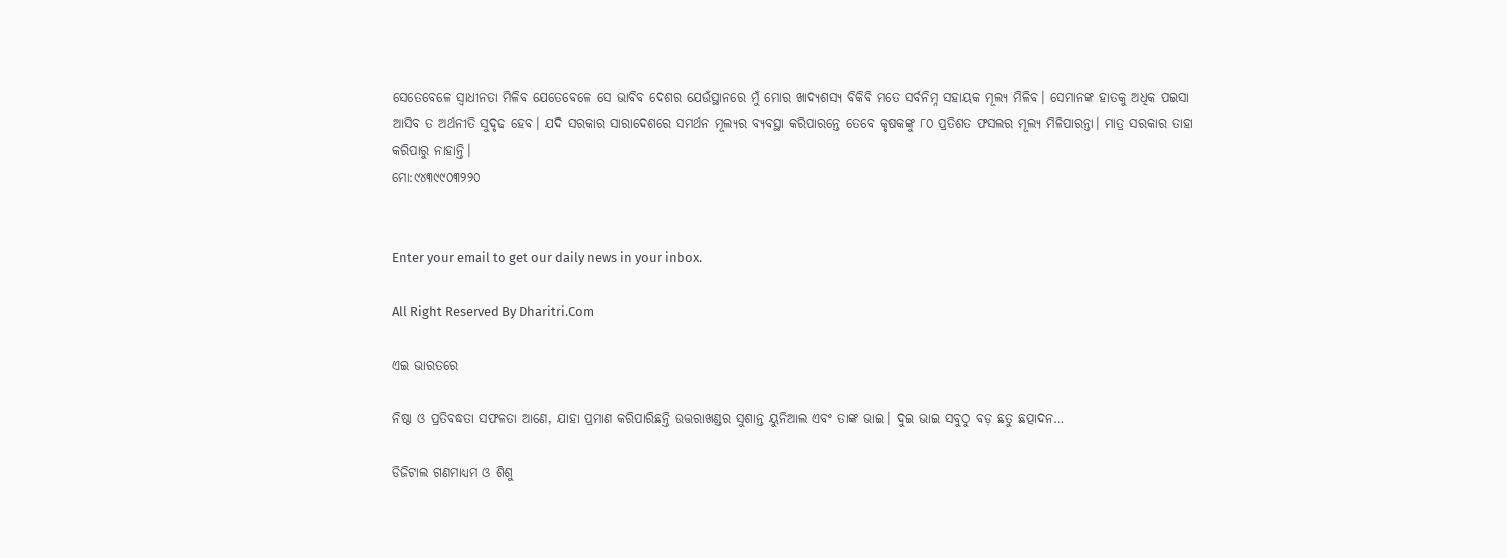ସେତେବେଳେ ସ୍ବାଧୀନତା ମିଳିବ ଯେତେବେଳେ ସେ ଭାବିବ ଦେଶର ଯେଉଁସ୍ଥାନରେ ମୁଁ ମୋର ଖାଦ୍ୟଶସ୍ୟ ବିକିବି ମତେ ସର୍ବନିମ୍ନ ସହାୟକ ମୂଲ୍ୟ ମିଳିବ। ସେମାନଙ୍କ ହାତକୁ ଅଧିକ ପଇସା ଆସିବ ତ ଅର୍ଥନୀତି ସୁଦୃଢ ହେବ। ଯଦି ସରକାର ସାରାଦେଶରେ ସମର୍ଥନ ମୂଲ୍ୟର ବ୍ୟବସ୍ଥା କରିପାରନ୍ତେ ତେବେ କୃଷକଙ୍କୁ ୮୦ ପ୍ରତିଶତ ଫସଲର ମୂଲ୍ୟ ମିଳିପାରନ୍ତା। ମାତ୍ର ସରକାର ତାହା କରିପାରୁ ନାହାନ୍ତି।
ମୋ:୯୪୩୯୯୦୩୨୨୦


Enter your email to get our daily news in your inbox.

All Right Reserved By Dharitri.Com

ଏଇ ଭାରତରେ

ନିଷ୍ଠା ଓ ପ୍ରତିବଦ୍ଧତା ସଫଳତା ଆଣେ, ଯାହା ପ୍ରମାଣ କରିପାରିଛନ୍ତି ଉତ୍ତରାଖଣ୍ଡର ସୁଶାନ୍ତ ୟୁନିଆଲ ଏବଂ ତାଙ୍କ ଭାଇ। ଦୁଇ ଭାଇ ସବୁଠୁ ବଡ଼ ଛତୁ ଛତ୍ପାଦନ…

ଡିଜିଟାଲ ଗଣମାଧ୍ୟମ ଓ ଶିଶୁ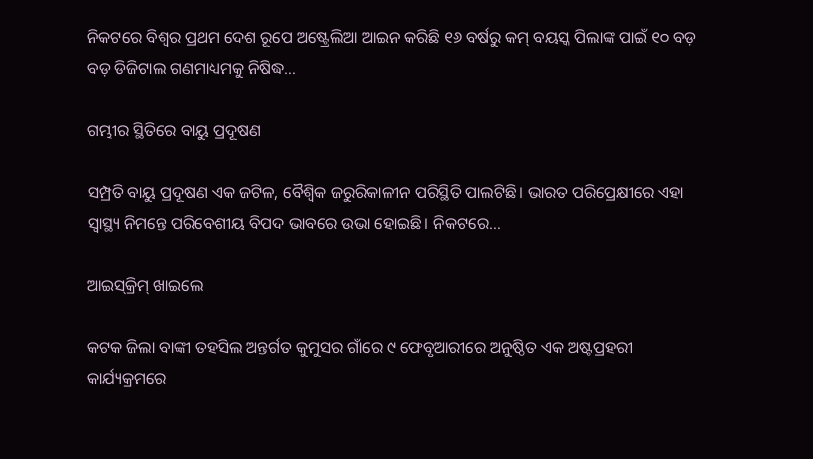ନିକଟରେ ବିଶ୍ୱର ପ୍ରଥମ ଦେଶ ରୂପେ ଅଷ୍ଟ୍ରେଲିଆ ଆଇନ କରିଛି ୧୬ ବର୍ଷରୁ କମ୍‌ ବୟସ୍କ ପିଲାଙ୍କ ପାଇଁ ୧୦ ବଡ଼ ବଡ଼ ଡିଜିଟାଲ ଗଣମାଧ୍ୟମକୁ ନିଷିଦ୍ଧ…

ଗମ୍ଭୀର ସ୍ଥିତିରେ ବାୟୁ ପ୍ରଦୂଷଣ

ସମ୍ପ୍ରତି ବାୟୁ ପ୍ରଦୂଷଣ ଏକ ଜଟିଳ, ବୈଶ୍ୱିକ ଜରୁରିକାଳୀନ ପରିସ୍ଥିତି ପାଲଟିଛି। ଭାରତ ପରିପ୍ରେକ୍ଷୀରେ ଏହା ସ୍ବାସ୍ଥ୍ୟ ନିମନ୍ତେ ପରିବେଶୀୟ ବିପଦ ଭାବରେ ଉଭା ହୋଇଛି। ନିକଟରେ…

ଆଇସ୍‌କ୍ରିମ୍‌ ଖାଇଲେ

କଟକ ଜିଲା ବାଙ୍କୀ ତହସିଲ ଅନ୍ତର୍ଗତ କୁମୁସର ଗାଁରେ ୯ ଫେବୃଆରୀରେ ଅନୁଷ୍ଠିତ ଏକ ଅଷ୍ଟପ୍ରହରୀ କାର୍ଯ୍ୟକ୍ରମରେ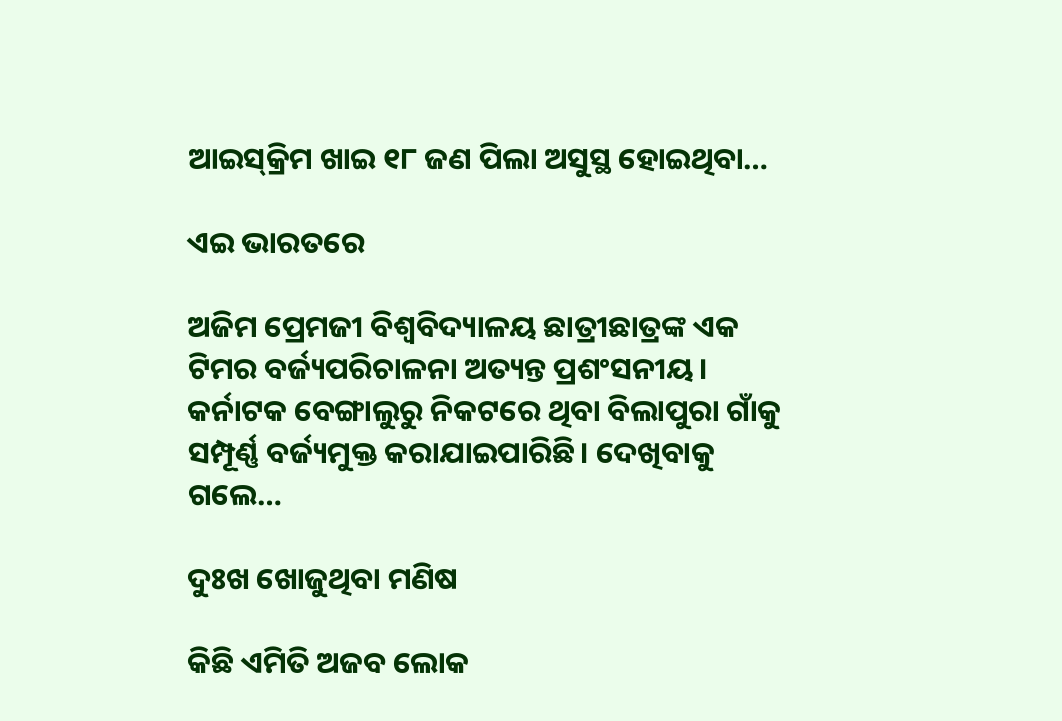ଆଇସ୍‌କ୍ରିମ ଖାଇ ୧୮ ଜଣ ପିଲା ଅସୁସ୍ଥ ହୋଇଥିବା…

ଏଇ ଭାରତରେ

ଅଜିମ ପ୍ରେମଜୀ ବିଶ୍ୱବିଦ୍ୟାଳୟ ଛାତ୍ରୀଛାତ୍ରଙ୍କ ଏକ ଟିମର ବର୍ଜ୍ୟପରିଚାଳନା ଅତ୍ୟନ୍ତ ପ୍ରଶଂସନୀୟ। କର୍ନାଟକ ବେଙ୍ଗାଲୁରୁ ନିକଟରେ ଥିବା ବିଲାପୁରା ଗାଁକୁ ସମ୍ପୂର୍ଣ୍ଣ ବର୍ଜ୍ୟମୁକ୍ତ କରାଯାଇପାରିଛି। ଦେଖିବାକୁ ଗଲେ…

ଦୁଃଖ ଖୋଜୁଥିବା ମଣିଷ

କିଛି ଏମିତି ଅଜବ ଲୋକ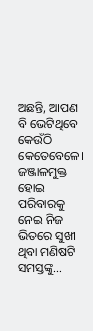ଅଛନ୍ତି, ଆପଣ ବି ଭେଟିଥିବେ କେଉଁଠି କେତେବେଳେ। ଜଞ୍ଜାଳମୁକ୍ତ ହୋଇ ପରିବାରକୁ ନେଇ ନିଜ ଭିତରେ ସୁଖୀ ଥିବା ମଣିଷଟି ସମସ୍ତଙ୍କୁ…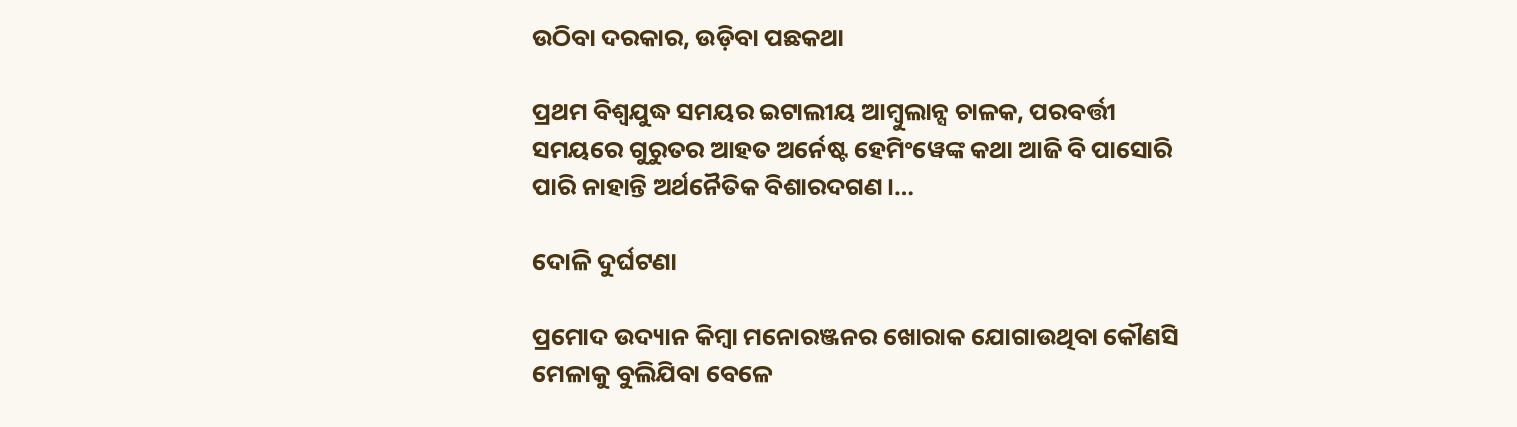ଉଠିବା ଦରକାର, ଉଡ଼ିବା ପଛକଥା

ପ୍ରଥମ ବିଶ୍ୱଯୁଦ୍ଧ ସମୟର ଇଟାଲୀୟ ଆମ୍ବୁଲାନ୍ସ ଚାଳକ, ପରବର୍ତ୍ତୀ ସମୟରେ ଗୁରୁତର ଆହତ ଅର୍ନେଷ୍ଟ ହେମିଂୱେଙ୍କ କଥା ଆଜି ବି ପାସୋରି ପାରି ନାହାନ୍ତି ଅର୍ଥନୈତିକ ବିଶାରଦଗଣ।…

ଦୋଳି ଦୁର୍ଘଟଣା

ପ୍ରମୋଦ ଉଦ୍ୟାନ କିମ୍ବା ମନୋରଞ୍ଜନର ଖୋରାକ ଯୋଗାଉଥିବା କୌଣସି ମେଳାକୁ ବୁଲିଯିବା ବେଳେ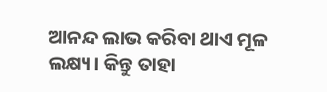ଆନନ୍ଦ ଲାଭ କରିବା ଥାଏ ମୂଳ ଲକ୍ଷ୍ୟ। କିନ୍ତୁ ତାହା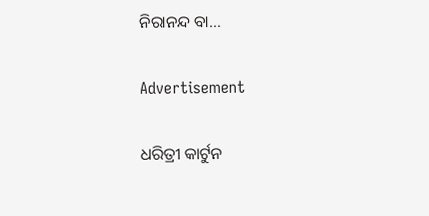ନିରାନନ୍ଦ ବା…

Advertisement

ଧରିତ୍ରୀ କାର୍ଟୁନ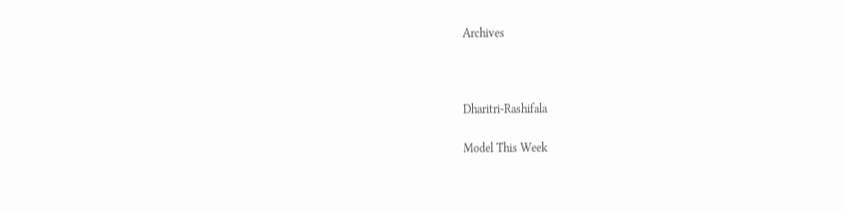Archives



Dharitri-Rashifala

Model This Week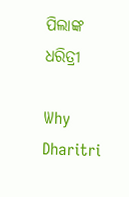ପିଲାଙ୍କ ଧରିତ୍ରୀ

Why Dharitri